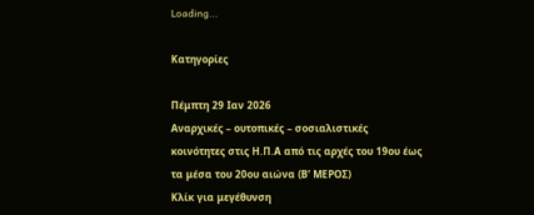Loading...

Κατηγορίες

Πέμπτη 29 Ιαν 2026
Αναρχικές – ουτοπικές – σοσιαλιστικές κοινότητες στις Η.Π.Α από τις αρχές του 19ου έως τα μέσα του 20ου αιώνα (Β’ ΜΕΡΟΣ)
Κλίκ για μεγέθυνση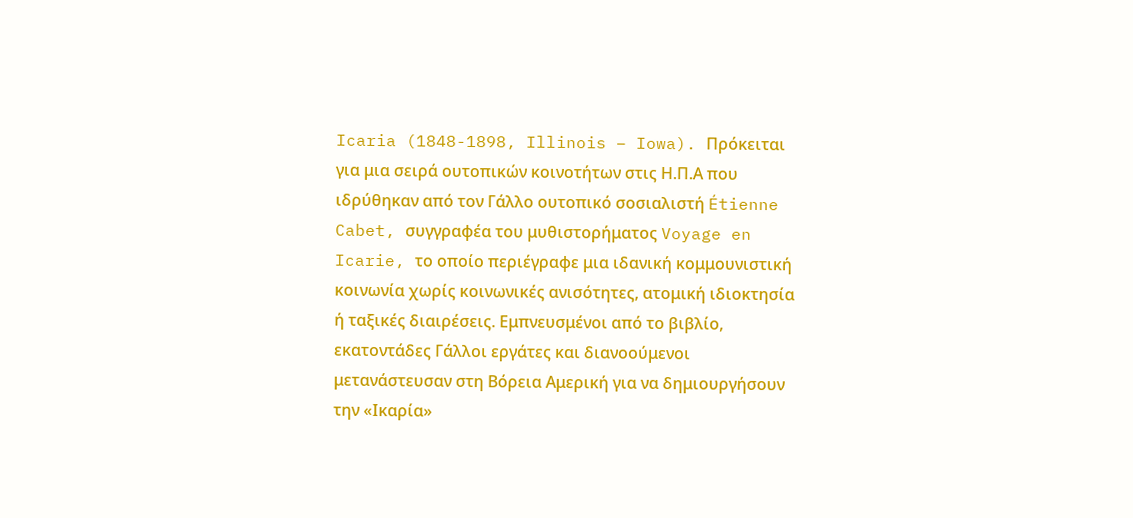Icaria (1848-1898, Illinois – Iowa). Πρόκειται για μια σειρά ουτοπικών κοινοτήτων στις Η.Π.Α που ιδρύθηκαν από τον Γάλλο ουτοπικό σοσιαλιστή Étienne Cabet, συγγραφέα του μυθιστορήματος Voyage en Icarie, το οποίο περιέγραφε μια ιδανική κομμουνιστική κοινωνία χωρίς κοινωνικές ανισότητες, ατομική ιδιοκτησία ή ταξικές διαιρέσεις. Εμπνευσμένοι από το βιβλίο, εκατοντάδες Γάλλοι εργάτες και διανοούμενοι μετανάστευσαν στη Βόρεια Αμερική για να δημιουργήσουν την «Ικαρία»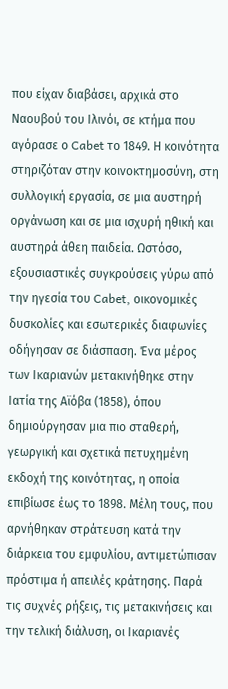που είχαν διαβάσει, αρχικά στο Ναουβού του Ιλινόι, σε κτήμα που αγόρασε ο Cabet το 1849. Η κοινότητα στηριζόταν στην κοινοκτημοσύνη, στη συλλογική εργασία, σε μια αυστηρή οργάνωση και σε μια ισχυρή ηθική και αυστηρά άθεη παιδεία. Ωστόσο, εξουσιαστικές συγκρούσεις γύρω από την ηγεσία του Cabet, οικονομικές δυσκολίες και εσωτερικές διαφωνίες οδήγησαν σε διάσπαση. Ένα μέρος των Ικαριανών μετακινήθηκε στην Ιατία της Αϊόβα (1858), όπου δημιούργησαν μια πιο σταθερή, γεωργική και σχετικά πετυχημένη εκδοχή της κοινότητας, η οποία επιβίωσε έως το 1898. Μέλη τους, που αρνήθηκαν στράτευση κατά την διάρκεια του εμφυλίου, αντιμετώπισαν πρόστιμα ή απειλές κράτησης. Παρά τις συχνές ρήξεις, τις μετακινήσεις και την τελική διάλυση, οι Ικαριανές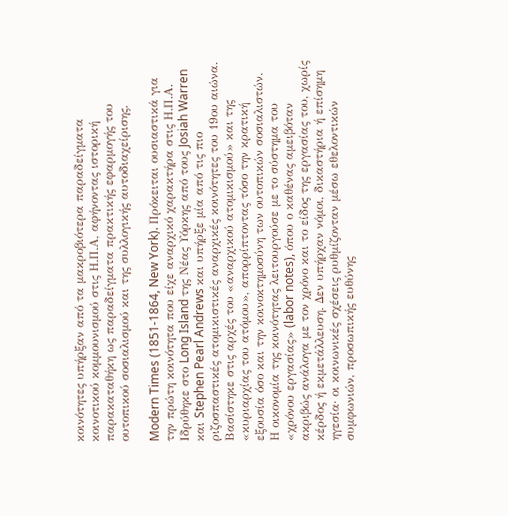κοινότητες υπήρξαν από τα μακροβιότερα παραδείγματα κοινοτικού κομμουνισμού στις Η.Π.Α, αφήνοντας ιστορική παρακαταθήκη ως παραδείγματα πρακτικής εφαρμογής του ουτοπικού σοσιαλισμού και της συλλογικής αυτοδιαχείρισης.

Modern Times (1851-1864, New York). Πρόκειται ουσιαστικά για την πρώτη κοινότητα που είχε αναρχικό χαρακτήρα στις Η.Π.Α. Ιδρύθηκε στο Long Island της Νέας Υόρκης από τους Josiah Warren και Stephen Pearl Andrews και υπήρξε μία από τις πιο ριζοσπαστικές ατομικιστικές αναρχικές κοινότητες του 19ου αιώνα. Βασίστηκε στις αρχές του «αναρχικού ατομικισμού» και της «κυριαρχίας του ατόμου», απορρίπτοντας τόσο την κρατική εξουσία όσο και την κοινοκτημοσύνη των ουτοπικών σοσιαλιστών. Η οικονομία της κοινότητας λειτουργούσε με το σύστημα του «χρόνου εργασίας» (labor notes), όπου ο καθένας αμειβόταν ακριβώς ανάλογα με τον χρόνο και το είδος της εργασίας του, χωρίς κέρδος ή εκμετάλλευση. Δεν υπήρχαν νόμοι, δικαστήρια ή επίσημη ηγεσία· οι κοινωνικές σχέσεις ρυθμίζονταν μέσω εθελοντικών συμφωνιών, προσωπικής ευθύνης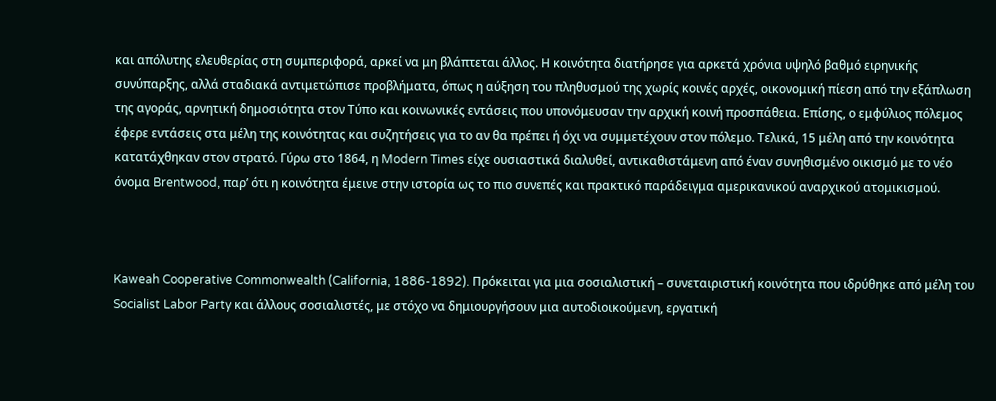και απόλυτης ελευθερίας στη συμπεριφορά, αρκεί να μη βλάπτεται άλλος. Η κοινότητα διατήρησε για αρκετά χρόνια υψηλό βαθμό ειρηνικής συνύπαρξης, αλλά σταδιακά αντιμετώπισε προβλήματα, όπως η αύξηση του πληθυσμού της χωρίς κοινές αρχές, οικονομική πίεση από την εξάπλωση της αγοράς, αρνητική δημοσιότητα στον Τύπο και κοινωνικές εντάσεις που υπονόμευσαν την αρχική κοινή προσπάθεια. Επίσης, ο εμφύλιος πόλεμος έφερε εντάσεις στα μέλη της κοινότητας και συζητήσεις για το αν θα πρέπει ή όχι να συμμετέχουν στον πόλεμο. Τελικά, 15 μέλη από την κοινότητα κατατάχθηκαν στον στρατό. Γύρω στο 1864, η Modern Times είχε ουσιαστικά διαλυθεί, αντικαθιστάμενη από έναν συνηθισμένο οικισμό με το νέο όνομα Brentwood, παρ’ ότι η κοινότητα έμεινε στην ιστορία ως το πιο συνεπές και πρακτικό παράδειγμα αμερικανικού αναρχικού ατομικισμού.



Kaweah Cooperative Commonwealth (California, 1886-1892). Πρόκειται για μια σοσιαλιστική – συνεταιριστική κοινότητα που ιδρύθηκε από μέλη του Socialist Labor Party και άλλους σοσιαλιστές, με στόχο να δημιουργήσουν μια αυτοδιοικούμενη, εργατική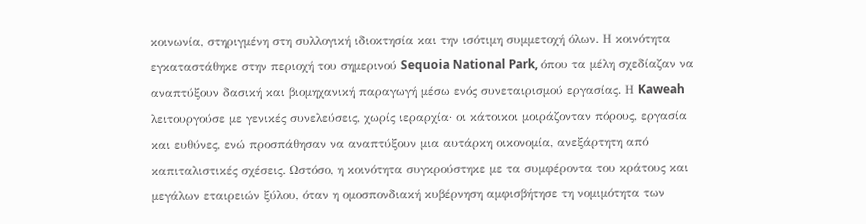κοινωνία, στηριγμένη στη συλλογική ιδιοκτησία και την ισότιμη συμμετοχή όλων. Η κοινότητα εγκαταστάθηκε στην περιοχή του σημερινού Sequoia National Park, όπου τα μέλη σχεδίαζαν να αναπτύξουν δασική και βιομηχανική παραγωγή μέσω ενός συνεταιρισμού εργασίας. Η Kaweah λειτουργούσε με γενικές συνελεύσεις, χωρίς ιεραρχία· οι κάτοικοι μοιράζονταν πόρους, εργασία και ευθύνες, ενώ προσπάθησαν να αναπτύξουν μια αυτάρκη οικονομία, ανεξάρτητη από καπιταλιστικές σχέσεις. Ωστόσο, η κοινότητα συγκρούστηκε με τα συμφέροντα του κράτους και μεγάλων εταιρειών ξύλου, όταν η ομοσπονδιακή κυβέρνηση αμφισβήτησε τη νομιμότητα των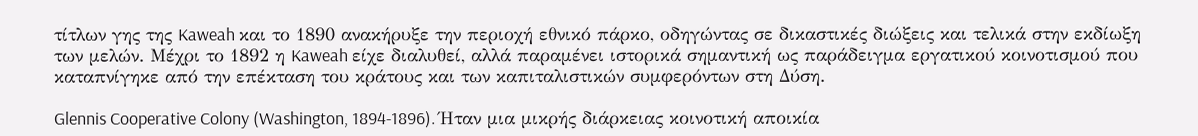τίτλων γης της Kaweah και το 1890 ανακήρυξε την περιοχή εθνικό πάρκο, οδηγώντας σε δικαστικές διώξεις και τελικά στην εκδίωξη των μελών. Μέχρι το 1892 η Kaweah είχε διαλυθεί, αλλά παραμένει ιστορικά σημαντική ως παράδειγμα εργατικού κοινοτισμού που καταπνίγηκε από την επέκταση του κράτους και των καπιταλιστικών συμφερόντων στη Δύση.

Glennis Cooperative Colony (Washington, 1894-1896). Ήταν μια μικρής διάρκειας κοινοτική αποικία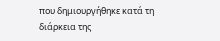που δημιουργήθηκε κατά τη διάρκεια της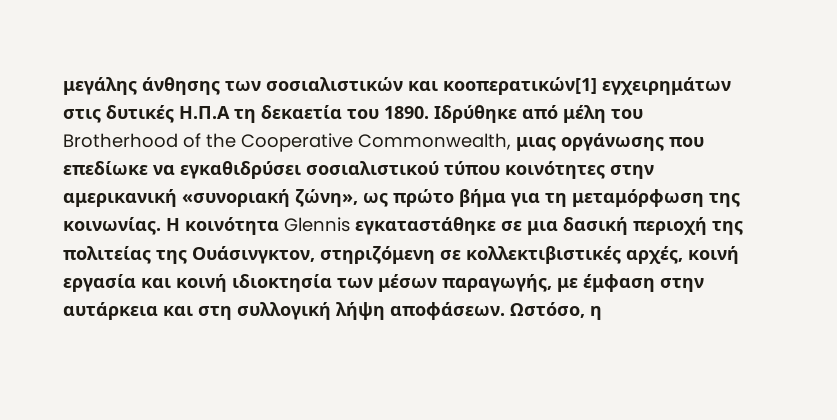μεγάλης άνθησης των σοσιαλιστικών και κοοπερατικών[1] εγχειρημάτων στις δυτικές Η.Π.Α τη δεκαετία του 1890. Ιδρύθηκε από μέλη του Brotherhood of the Cooperative Commonwealth, μιας οργάνωσης που επεδίωκε να εγκαθιδρύσει σοσιαλιστικού τύπου κοινότητες στην αμερικανική «συνοριακή ζώνη», ως πρώτο βήμα για τη μεταμόρφωση της κοινωνίας. Η κοινότητα Glennis εγκαταστάθηκε σε μια δασική περιοχή της πολιτείας της Ουάσινγκτον, στηριζόμενη σε κολλεκτιβιστικές αρχές, κοινή εργασία και κοινή ιδιοκτησία των μέσων παραγωγής, με έμφαση στην αυτάρκεια και στη συλλογική λήψη αποφάσεων. Ωστόσο, η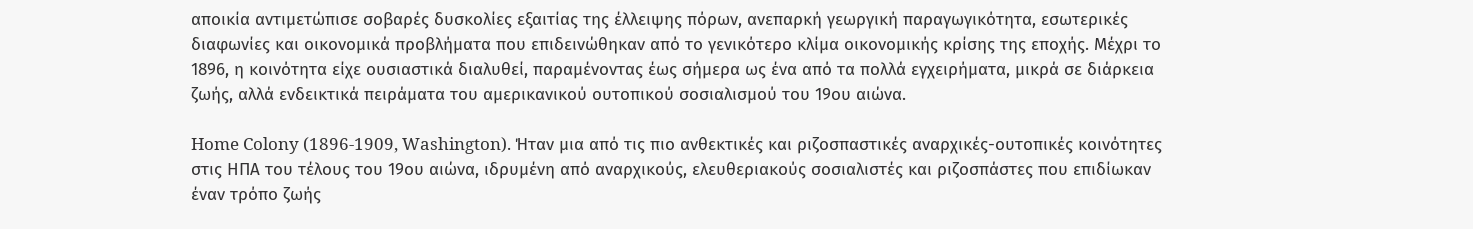αποικία αντιμετώπισε σοβαρές δυσκολίες εξαιτίας της έλλειψης πόρων, ανεπαρκή γεωργική παραγωγικότητα, εσωτερικές διαφωνίες και οικονομικά προβλήματα που επιδεινώθηκαν από το γενικότερο κλίμα οικονομικής κρίσης της εποχής. Μέχρι το 1896, η κοινότητα είχε ουσιαστικά διαλυθεί, παραμένοντας έως σήμερα ως ένα από τα πολλά εγχειρήματα, μικρά σε διάρκεια ζωής, αλλά ενδεικτικά πειράματα του αμερικανικού ουτοπικού σοσιαλισμού του 19ου αιώνα.

Home Colony (1896-1909, Washington). Ήταν μια από τις πιο ανθεκτικές και ριζοσπαστικές αναρχικές-ουτοπικές κοινότητες στις ΗΠΑ του τέλους του 19ου αιώνα, ιδρυμένη από αναρχικούς, ελευθεριακούς σοσιαλιστές και ριζοσπάστες που επιδίωκαν έναν τρόπο ζωής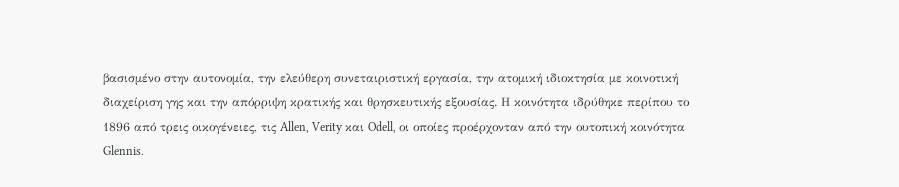βασισμένο στην αυτονομία, την ελεύθερη συνεταιριστική εργασία, την ατομική ιδιοκτησία με κοινοτική διαχείριση γης και την απόρριψη κρατικής και θρησκευτικής εξουσίας. Η κοινότητα ιδρύθηκε περίπου το 1896 από τρεις οικογένειες, τις Allen, Verity και Odell, οι οποίες προέρχονταν από την ουτοπική κοινότητα Glennis.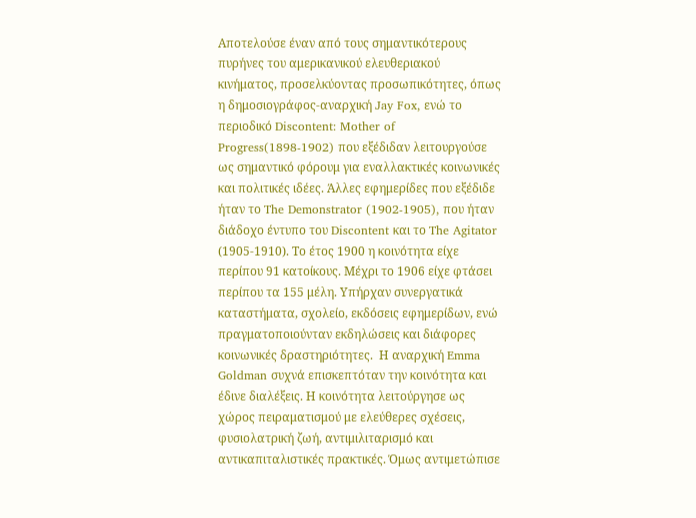Αποτελούσε έναν από τους σημαντικότερους πυρήνες του αμερικανικού ελευθεριακού κινήματος, προσελκύοντας προσωπικότητες, όπως η δημοσιογράφος-αναρχική Jay Fox, ενώ το περιοδικό Discontent: Mother of Progress(1898-1902) που εξέδιδαν λειτουργούσε ως σημαντικό φόρουμ για εναλλακτικές κοινωνικές και πολιτικές ιδέες. Άλλες εφημερίδες που εξέδιδε ήταν το The Demonstrator (1902-1905), που ήταν διάδοχο έντυπο του Discontent και το The Agitator (1905-1910). Το έτος 1900 η κοινότητα είχε περίπου 91 κατοίκους. Μέχρι το 1906 είχε φτάσει περίπου τα 155 μέλη. Υπήρχαν συνεργατικά καταστήματα, σχολείο, εκδόσεις εφημερίδων, ενώ πραγματοποιούνταν εκδηλώσεις και διάφορες κοινωνικές δραστηριότητες.  Η αναρχική Emma Goldman συχνά επισκεπτόταν την κοινότητα και έδινε διαλέξεις. Η κοινότητα λειτούργησε ως χώρος πειραματισμού με ελεύθερες σχέσεις, φυσιολατρική ζωή, αντιμιλιταρισμό και αντικαπιταλιστικές πρακτικές. Όμως αντιμετώπισε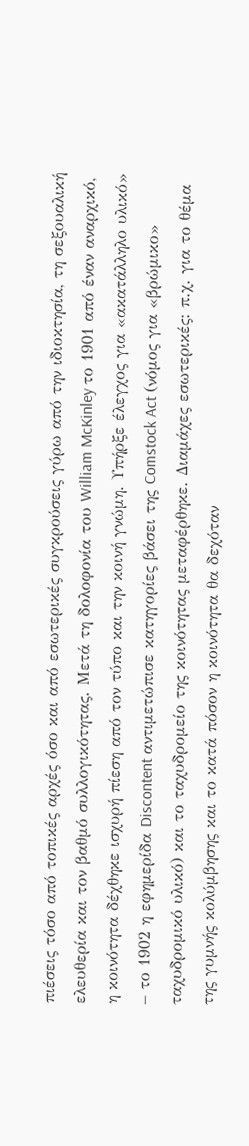πιέσεις τόσο από τοπικές αρχές όσο και από εσωτερικές συγκρούσεις γύρω από την ιδιοκτησία, τη σεξουαλική ελευθερία και τον βαθμό συλλογικότητας. Μετά τη δολοφονία του William McKinley το 1901 από έναν αναρχικό, η κοινότητα δέχθηκε ισχυρή πίεση από τον τύπο και την κοινή γνώμη. Υπήρξε έλεγχος για «ακατάλληλο υλικό» – το 1902 η εφημερίδα Discontent αντιμετώπισε κατηγορίες βάσει της Comstock Act (νόμος για «βρώμικο» ταχυδρομικό υλικό) και το ταχυδρομείο της κοινότητας μεταφέρθηκε. Διαμάχες εσωτερικές: π.χ. για το θέμα της γυμνής κολύμβησης και το κατά πόσον η κοινότητα θα δεχόταν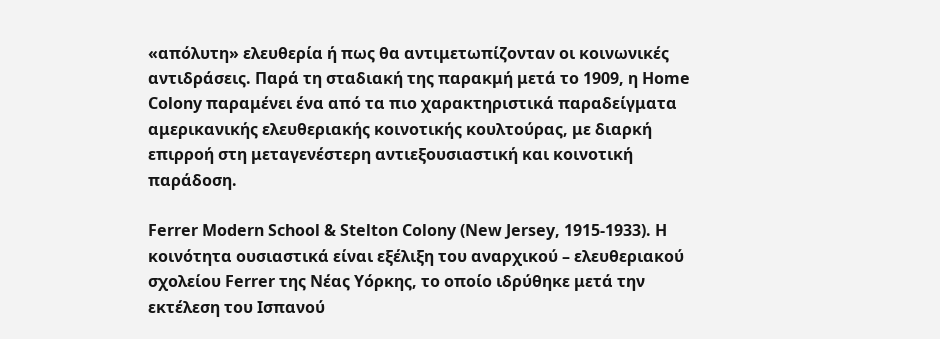«απόλυτη» ελευθερία ή πως θα αντιμετωπίζονταν οι κοινωνικές αντιδράσεις. Παρά τη σταδιακή της παρακμή μετά το 1909, η Home Colony παραμένει ένα από τα πιο χαρακτηριστικά παραδείγματα αμερικανικής ελευθεριακής κοινοτικής κουλτούρας, με διαρκή επιρροή στη μεταγενέστερη αντιεξουσιαστική και κοινοτική παράδοση.

Ferrer Modern School & Stelton Colony (New Jersey, 1915-1933). Η κοινότητα ουσιαστικά είναι εξέλιξη του αναρχικού – ελευθεριακού σχολείου Ferrer της Νέας Υόρκης, το οποίο ιδρύθηκε μετά την εκτέλεση του Ισπανού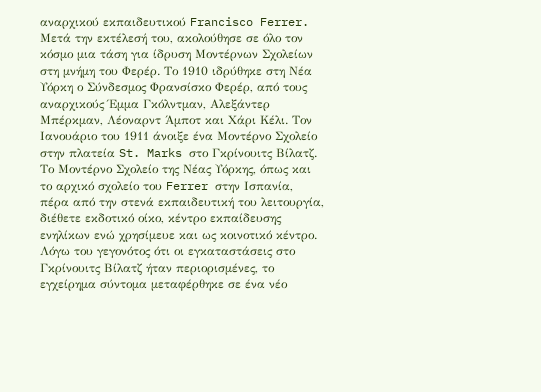αναρχικού εκπαιδευτικού Francisco Ferrer. Μετά την εκτέλεσή του, ακολούθησε σε όλο τον κόσμο μια τάση για ίδρυση Μοντέρνων Σχολείων στη μνήμη του Φερέρ. Το 1910 ιδρύθηκε στη Νέα Υόρκη ο Σύνδεσμος Φρανσίσκο Φερέρ, από τους αναρχικούς Έμμα Γκόλντμαν, Αλεξάντερ Μπέρκμαν, Λέοναρντ Άμποτ και Χάρι Κέλι. Τον Ιανουάριο του 1911 άνοιξε ένα Μοντέρνο Σχολείο στην πλατεία St. Marks στο Γκρίνουιτς Βίλατζ. Το Μοντέρνο Σχολείο της Νέας Υόρκης, όπως και το αρχικό σχολείο του Ferrer στην Ισπανία, πέρα από την στενά εκπαιδευτική του λειτουργία, διέθετε εκδοτικό οίκο, κέντρο εκπαίδευσης ενηλίκων ενώ χρησίμευε και ως κοινοτικό κέντρο. Λόγω του γεγονότος ότι οι εγκαταστάσεις στο Γκρίνουιτς Βίλατζ ήταν περιορισμένες, το εγχείρημα σύντομα μεταφέρθηκε σε ένα νέο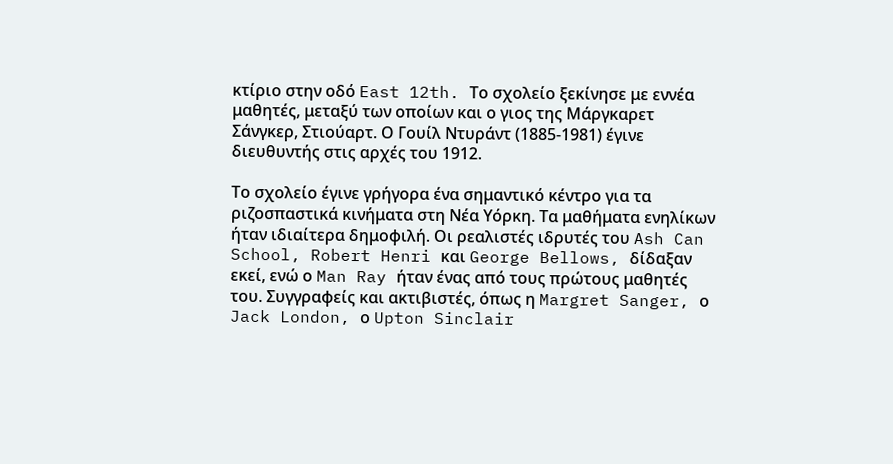κτίριο στην οδό East 12th. Το σχολείο ξεκίνησε με εννέα μαθητές, μεταξύ των οποίων και ο γιος της Μάργκαρετ Σάνγκερ, Στιούαρτ. Ο Γουίλ Ντυράντ (1885-1981) έγινε διευθυντής στις αρχές του 1912.

Το σχολείο έγινε γρήγορα ένα σημαντικό κέντρο για τα ριζοσπαστικά κινήματα στη Νέα Υόρκη. Τα μαθήματα ενηλίκων ήταν ιδιαίτερα δημοφιλή. Οι ρεαλιστές ιδρυτές του Ash Can School, Robert Henri και George Bellows, δίδαξαν εκεί, ενώ ο Man Ray ήταν ένας από τους πρώτους μαθητές του. Συγγραφείς και ακτιβιστές, όπως η Margret Sanger, ο Jack London, ο Upton Sinclair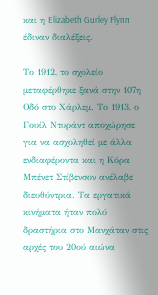και η Elizabeth Gurley Flynn έδιναν διαλέξεις.

Το 1912, το σχολείο μεταφέρθηκε ξανά στην 107η Οδό στο Χάρλεμ. Το 1913, ο Γουίλ Ντυράντ αποχώρησε για να ασχοληθεί με άλλα ενδιαφέροντα και η Κόρα Μπένετ Στίβενσον ανέλαβε διευθύντρια. Τα εργατικά κινήματα ήταν πολύ δραστήρια στο Μανχάταν στις αρχές του 20ού αιώνα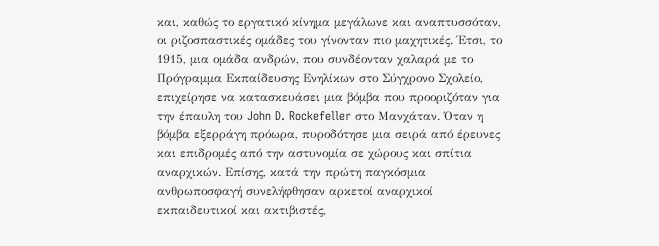και, καθώς το εργατικό κίνημα μεγάλωνε και αναπτυσσόταν, οι ριζοσπαστικές ομάδες του γίνονταν πιο μαχητικές. Έτσι, το 1915, μια ομάδα ανδρών, που συνδέονταν χαλαρά με το Πρόγραμμα Εκπαίδευσης Ενηλίκων στο Σύγχρονο Σχολείο, επιχείρησε να κατασκευάσει μια βόμβα που προοριζόταν για την έπαυλη του John D. Rockefeller στο Μανχάταν. Όταν η βόμβα εξερράγη πρόωρα, πυροδότησε μια σειρά από έρευνες και επιδρομές από την αστυνομία σε χώρους και σπίτια αναρχικών. Επίσης, κατά την πρώτη παγκόσμια ανθρωποσφαγή συνελήφθησαν αρκετοί αναρχικοί εκπαιδευτικοί και ακτιβιστές,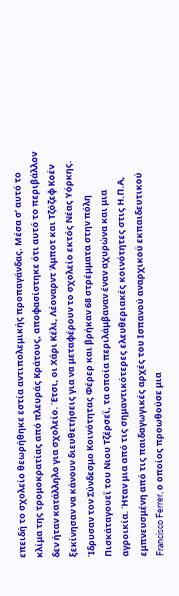επειδή το σχολείο θεωρήθηκε εστία αντιπολεμικής προπαγάνδας. Μέσα σ’ αυτό το κλίμα της τρομοκρατίας από πλευράς Κράτους, αποφασίστηκε ότι αυτό το περιβάλλον δεν ήταν κατάλληλο για σχολείο. Έτσι, οι Χάρι Κέλι, Λέοναρντ Άμποτ και Τζόζεφ Κοέν ξεκίνησαν να κάνουν διευθετήσεις για να μεταφέρουν το σχολείο εκτός Νέας Υόρκης. Ίδρυσαν τον Σύνδεσμο Κοινότητας Φέρερ και βρήκαν 68 στρέμματα στην πόλη Πισκάταγουεϊ του Νιου Τζέρσεϊ, τα οποία περιλάμβαναν έναν αχυρώνα και μια αγροικία. Ήταν μια από τις σημαντικότερες ελευθεριακές κοινότητες στις Η.Π.Α, εμπνευσμένη από τις παιδαγωγικές αρχές του Ισπανού αναρχικού εκπαιδευτικού Francisco Ferrer, ο οποίος προωθούσε μια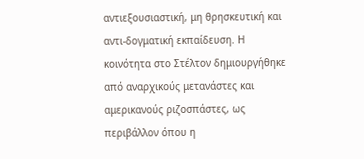αντιεξουσιαστική, μη θρησκευτική και αντι-δογματική εκπαίδευση. Η κοινότητα στο Στέλτον δημιουργήθηκε από αναρχικούς μετανάστες και αμερικανούς ριζοσπάστες, ως περιβάλλον όπου η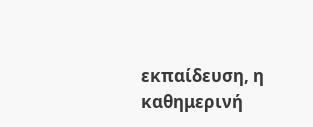εκπαίδευση, η καθημερινή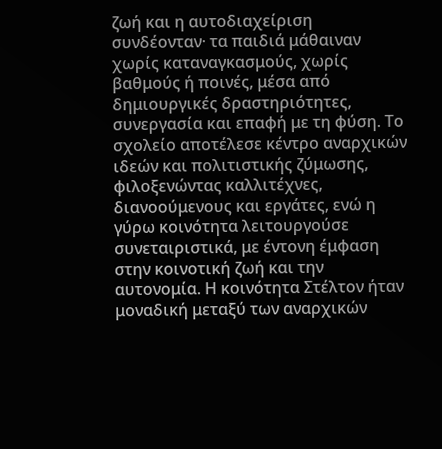ζωή και η αυτοδιαχείριση συνδέονταν· τα παιδιά μάθαιναν χωρίς καταναγκασμούς, χωρίς βαθμούς ή ποινές, μέσα από δημιουργικές δραστηριότητες, συνεργασία και επαφή με τη φύση. Το σχολείο αποτέλεσε κέντρο αναρχικών ιδεών και πολιτιστικής ζύμωσης, φιλοξενώντας καλλιτέχνες, διανοούμενους και εργάτες, ενώ η γύρω κοινότητα λειτουργούσε συνεταιριστικά, με έντονη έμφαση στην κοινοτική ζωή και την αυτονομία. Η κοινότητα Στέλτον ήταν μοναδική μεταξύ των αναρχικών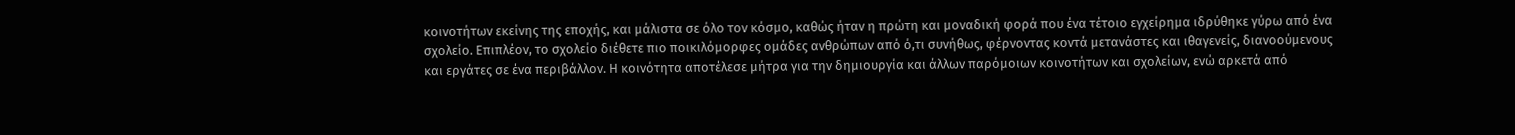κοινοτήτων εκείνης της εποχής, και μάλιστα σε όλο τον κόσμο, καθώς ήταν η πρώτη και μοναδική φορά που ένα τέτοιο εγχείρημα ιδρύθηκε γύρω από ένα σχολείο. Επιπλέον, το σχολείο διέθετε πιο ποικιλόμορφες ομάδες ανθρώπων από ό,τι συνήθως, φέρνοντας κοντά μετανάστες και ιθαγενείς, διανοούμενους και εργάτες σε ένα περιβάλλον. Η κοινότητα αποτέλεσε μήτρα για την δημιουργία και άλλων παρόμοιων κοινοτήτων και σχολείων, ενώ αρκετά από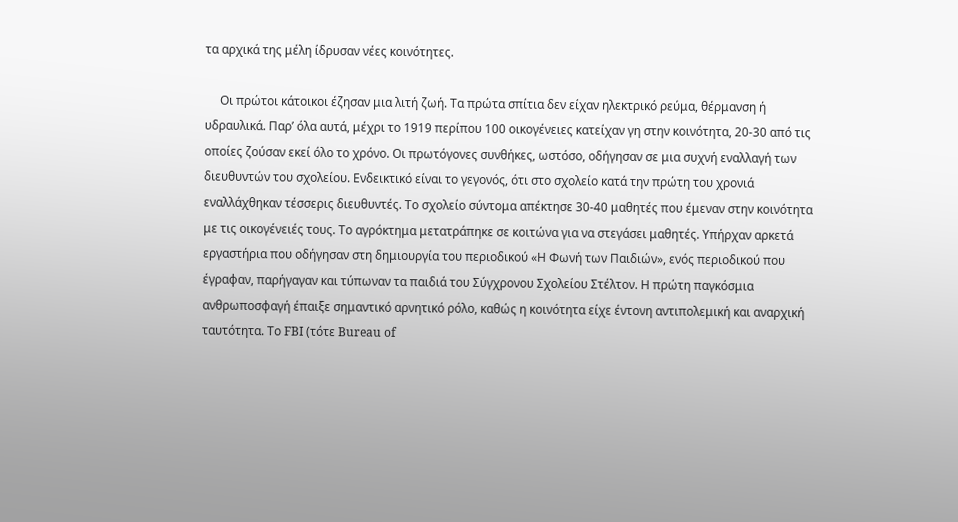τα αρχικά της μέλη ίδρυσαν νέες κοινότητες.

     Οι πρώτοι κάτοικοι έζησαν μια λιτή ζωή. Τα πρώτα σπίτια δεν είχαν ηλεκτρικό ρεύμα, θέρμανση ή υδραυλικά. Παρ’ όλα αυτά, μέχρι το 1919 περίπου 100 οικογένειες κατείχαν γη στην κοινότητα, 20-30 από τις οποίες ζούσαν εκεί όλο το χρόνο. Οι πρωτόγονες συνθήκες, ωστόσο, οδήγησαν σε μια συχνή εναλλαγή των διευθυντών του σχολείου. Ενδεικτικό είναι το γεγονός, ότι στο σχολείο κατά την πρώτη του χρονιά εναλλάχθηκαν τέσσερις διευθυντές. Το σχολείο σύντομα απέκτησε 30-40 μαθητές που έμεναν στην κοινότητα με τις οικογένειές τους. Το αγρόκτημα μετατράπηκε σε κοιτώνα για να στεγάσει μαθητές. Υπήρχαν αρκετά εργαστήρια που οδήγησαν στη δημιουργία του περιοδικού «Η Φωνή των Παιδιών», ενός περιοδικού που έγραφαν, παρήγαγαν και τύπωναν τα παιδιά του Σύγχρονου Σχολείου Στέλτον. Η πρώτη παγκόσμια ανθρωποσφαγή έπαιξε σημαντικό αρνητικό ρόλο, καθώς η κοινότητα είχε έντονη αντιπολεμική και αναρχική ταυτότητα. Το FBI (τότε Bureau of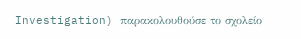Investigation) παρακολουθούσε το σχολείο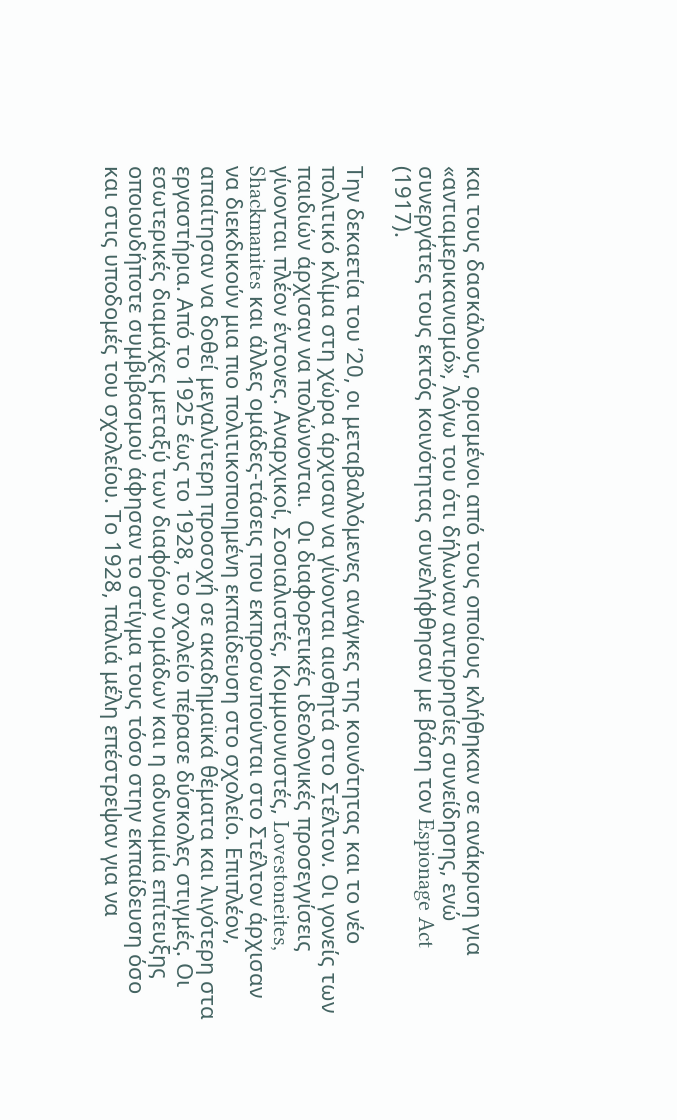και τους δασκάλους, ορισμένοι από τους οποίους κλήθηκαν σε ανάκριση για «αντιαμερικανισμό», λόγω του ότι δήλωναν αντιρρησίες συνείδησης, ενώ συνεργάτες τους εκτός κοινότητας συνελήφθησαν με βάση τον Espionage Act (1917).

Την δεκαετία του ’20, οι μεταβαλλόμενες ανάγκες της κοινότητας και το νέο πολιτικό κλίμα στη χώρα άρχισαν να γίνονται αισθητά στο Στέλτον. Οι γονείς των παιδιών άρχισαν να πολώνονται.  Οι διαφορετικές ιδεολογικές προσεγγίσεις γίνονται πλέον έντονες. Αναρχικοί, Σοσιαλιστές, Κομμουνιστές, Lovestoneites, Shackmanites και άλλες ομάδες-τάσεις που εκπροσωπούνται στο Στέλτον άρχισαν να διεκδικούν μια πιο πολιτικοποιημένη εκπαίδευση στο σχολείο. Επιπλέον, απαίτησαν να δοθεί μεγαλύτερη προσοχή σε ακαδημαϊκά θέματα και λιγότερη στα εργαστήρια. Από το 1925 έως το 1928, το σχολείο πέρασε δύσκολες στιγμές. Οι εσωτερικές διαμάχες μεταξύ των διαφόρων ομάδων και η αδυναμία επίτευξης οποιουδήποτε συμβιβασμού άφησαν το στίγμα τους τόσο στην εκπαίδευση όσο και στις υποδομές του σχολείου. Το 1928, παλιά μέλη επέστρεψαν για να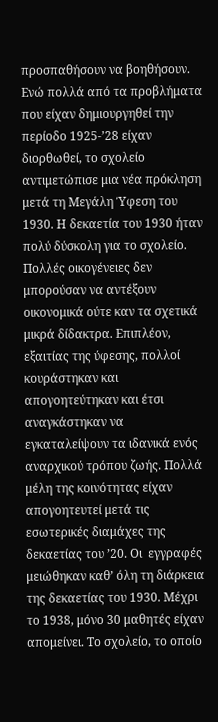προσπαθήσουν να βοηθήσουν. Ενώ πολλά από τα προβλήματα που είχαν δημιουργηθεί την περίοδο 1925-’28 είχαν διορθωθεί, το σχολείο αντιμετώπισε μια νέα πρόκληση μετά τη Μεγάλη Ύφεση του 1930. Η δεκαετία του 1930 ήταν πολύ δύσκολη για το σχολείο. Πολλές οικογένειες δεν μπορούσαν να αντέξουν οικονομικά ούτε καν τα σχετικά μικρά δίδακτρα. Επιπλέον, εξαιτίας της ύφεσης, πολλοί κουράστηκαν και απογοητεύτηκαν και έτσι αναγκάστηκαν να εγκαταλείψουν τα ιδανικά ενός αναρχικού τρόπου ζωής. Πολλά μέλη της κοινότητας είχαν απογοητευτεί μετά τις εσωτερικές διαμάχες της δεκαετίας του ’20. Οι  εγγραφές μειώθηκαν καθ’ όλη τη διάρκεια της δεκαετίας του 1930. Μέχρι το 1938, μόνο 30 μαθητές είχαν απομείνει. Το σχολείο, το οποίο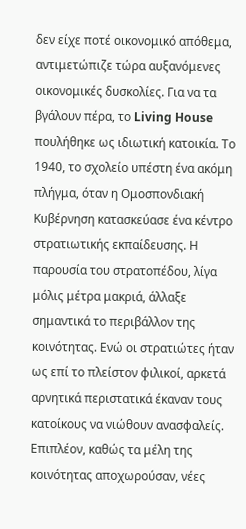δεν είχε ποτέ οικονομικό απόθεμα, αντιμετώπιζε τώρα αυξανόμενες οικονομικές δυσκολίες. Για να τα βγάλουν πέρα, το Living House πουλήθηκε ως ιδιωτική κατοικία. Το 1940, το σχολείο υπέστη ένα ακόμη πλήγμα, όταν η Ομοσπονδιακή Κυβέρνηση κατασκεύασε ένα κέντρο στρατιωτικής εκπαίδευσης. Η παρουσία του στρατοπέδου, λίγα μόλις μέτρα μακριά, άλλαξε σημαντικά το περιβάλλον της κοινότητας. Ενώ οι στρατιώτες ήταν ως επί το πλείστον φιλικοί, αρκετά αρνητικά περιστατικά έκαναν τους κατοίκους να νιώθουν ανασφαλείς. Επιπλέον, καθώς τα μέλη της κοινότητας αποχωρούσαν, νέες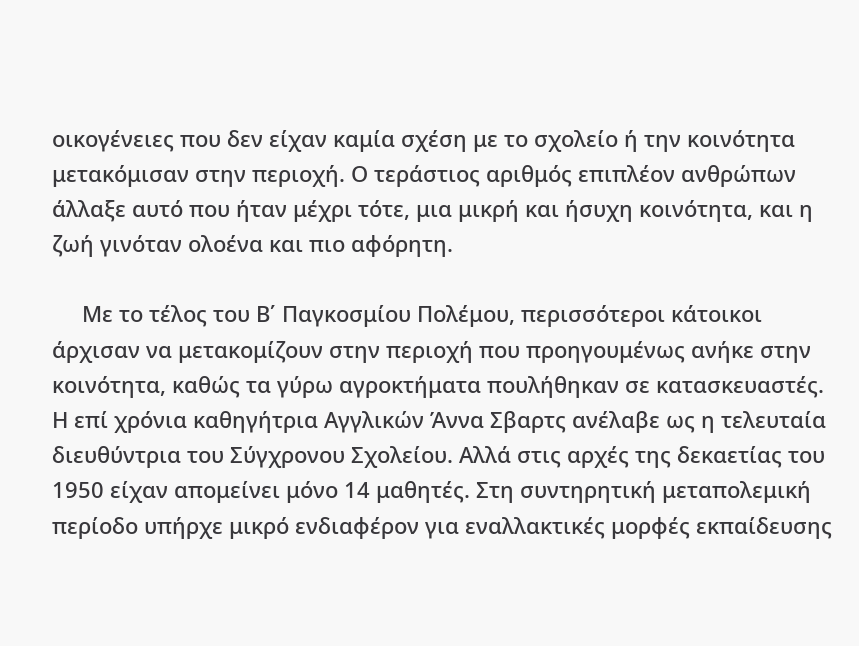οικογένειες που δεν είχαν καμία σχέση με το σχολείο ή την κοινότητα μετακόμισαν στην περιοχή. Ο τεράστιος αριθμός επιπλέον ανθρώπων άλλαξε αυτό που ήταν μέχρι τότε, μια μικρή και ήσυχη κοινότητα, και η ζωή γινόταν ολοένα και πιο αφόρητη.

     Με το τέλος του Β΄ Παγκοσμίου Πολέμου, περισσότεροι κάτοικοι άρχισαν να μετακομίζουν στην περιοχή που προηγουμένως ανήκε στην κοινότητα, καθώς τα γύρω αγροκτήματα πουλήθηκαν σε κατασκευαστές. Η επί χρόνια καθηγήτρια Αγγλικών Άννα Σβαρτς ανέλαβε ως η τελευταία διευθύντρια του Σύγχρονου Σχολείου. Αλλά στις αρχές της δεκαετίας του 1950 είχαν απομείνει μόνο 14 μαθητές. Στη συντηρητική μεταπολεμική περίοδο υπήρχε μικρό ενδιαφέρον για εναλλακτικές μορφές εκπαίδευσης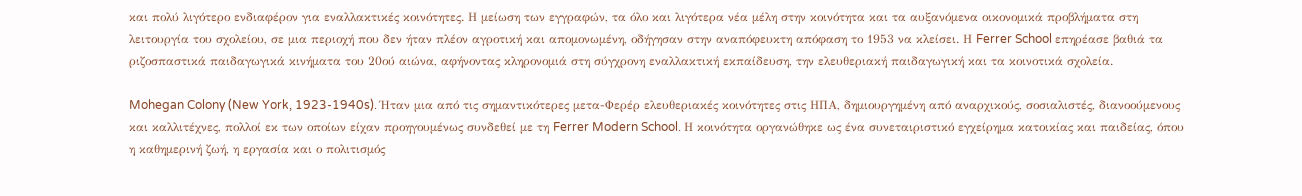και πολύ λιγότερο ενδιαφέρον για εναλλακτικές κοινότητες. Η μείωση των εγγραφών, τα όλο και λιγότερα νέα μέλη στην κοινότητα και τα αυξανόμενα οικονομικά προβλήματα στη λειτουργία του σχολείου, σε μια περιοχή που δεν ήταν πλέον αγροτική και απομονωμένη, οδήγησαν στην αναπόφευκτη απόφαση το 1953 να κλείσει. Η Ferrer School επηρέασε βαθιά τα ριζοσπαστικά παιδαγωγικά κινήματα του 20ού αιώνα, αφήνοντας κληρονομιά στη σύγχρονη εναλλακτική εκπαίδευση, την ελευθεριακή παιδαγωγική και τα κοινοτικά σχολεία.

Mohegan Colony (New York, 1923-1940s). Ήταν μια από τις σημαντικότερες μετα-Φερέρ ελευθεριακές κοινότητες στις ΗΠΑ, δημιουργημένη από αναρχικούς, σοσιαλιστές, διανοούμενους και καλλιτέχνες, πολλοί εκ των οποίων είχαν προηγουμένως συνδεθεί με τη Ferrer Modern School. Η κοινότητα οργανώθηκε ως ένα συνεταιριστικό εγχείρημα κατοικίας και παιδείας, όπου η καθημερινή ζωή, η εργασία και ο πολιτισμός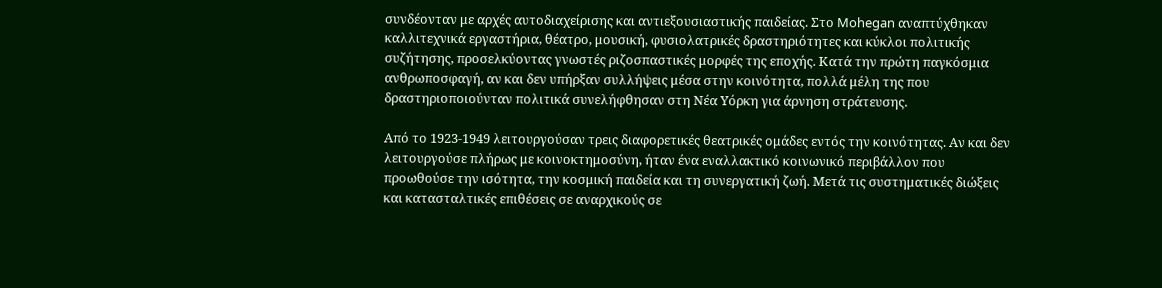συνδέονταν με αρχές αυτοδιαχείρισης και αντιεξουσιαστικής παιδείας. Στο Mohegan αναπτύχθηκαν καλλιτεχνικά εργαστήρια, θέατρο, μουσική, φυσιολατρικές δραστηριότητες και κύκλοι πολιτικής συζήτησης, προσελκύοντας γνωστές ριζοσπαστικές μορφές της εποχής. Κατά την πρώτη παγκόσμια ανθρωποσφαγή, αν και δεν υπήρξαν συλλήψεις μέσα στην κοινότητα, πολλά μέλη της που δραστηριοποιούνταν πολιτικά συνελήφθησαν στη Νέα Υόρκη για άρνηση στράτευσης.

Από το 1923-1949 λειτουργούσαν τρεις διαφορετικές θεατρικές ομάδες εντός την κοινότητας. Αν και δεν λειτουργούσε πλήρως με κοινοκτημοσύνη, ήταν ένα εναλλακτικό κοινωνικό περιβάλλον που προωθούσε την ισότητα, την κοσμική παιδεία και τη συνεργατική ζωή. Μετά τις συστηματικές διώξεις και κατασταλτικές επιθέσεις σε αναρχικούς σε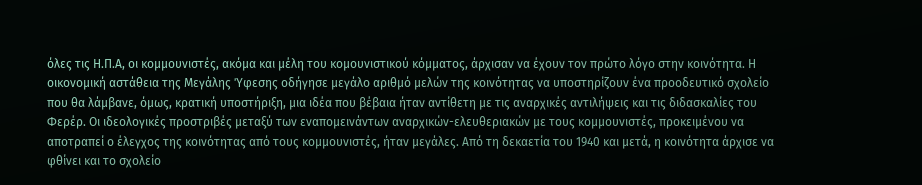όλες τις Η.Π.Α, οι κομμουνιστές, ακόμα και μέλη του κομουνιστικού κόμματος, άρχισαν να έχουν τον πρώτο λόγο στην κοινότητα. Η οικονομική αστάθεια της Μεγάλης Ύφεσης οδήγησε μεγάλο αριθμό μελών της κοινότητας να υποστηρίζουν ένα προοδευτικό σχολείο που θα λάμβανε, όμως, κρατική υποστήριξη, μια ιδέα που βέβαια ήταν αντίθετη με τις αναρχικές αντιλήψεις και τις διδασκαλίες του Φερέρ. Οι ιδεολογικές προστριβές μεταξύ των εναπομεινάντων αναρχικών-ελευθεριακών με τους κομμουνιστές, προκειμένου να αποτραπεί ο έλεγχος της κοινότητας από τους κομμουνιστές, ήταν μεγάλες. Από τη δεκαετία του 1940 και μετά, η κοινότητα άρχισε να φθίνει και το σχολείο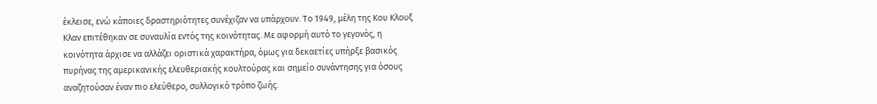έκλεισε, ενώ κάποιες δραστηριότητες συνέχιζαν να υπάρχουν. Το 1949, μέλη της Κου Κλουξ Κλαν επιτέθηκαν σε συναυλία εντός της κοινότητας. Με αφορμή αυτό το γεγονός, η κοινότητα άρχισε να αλλάζει οριστικά χαρακτήρα, όμως για δεκαετίες υπήρξε βασικός πυρήνας της αμερικανικής ελευθεριακής κουλτούρας και σημείο συνάντησης για όσους αναζητούσαν έναν πιο ελεύθερο, συλλογικό τρόπο ζωής.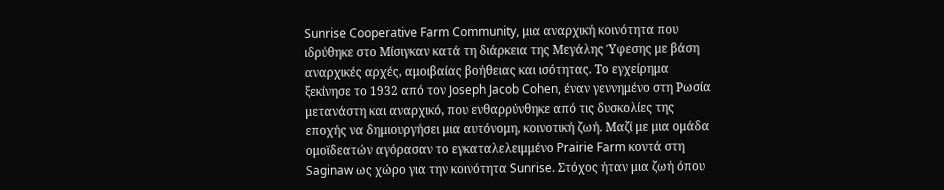Sunrise Cooperative Farm Community, μια αναρχική κοινότητα που ιδρύθηκε στο Μίσιγκαν κατά τη διάρκεια της Μεγάλης Ύφεσης με βάση αναρχικές αρχές, αμοιβαίας βοήθειας και ισότητας. Το εγχείρημα ξεκίνησε το 1932 από τον Joseph Jacob Cohen, έναν γεννημένο στη Ρωσία μετανάστη και αναρχικό, που ενθαρρύνθηκε από τις δυσκολίες της εποχής να δημιουργήσει μια αυτόνομη, κοινοτική ζωή. Μαζί με μια ομάδα ομοϊδεατών αγόρασαν το εγκαταλελειμμένο Prairie Farm κοντά στη Saginaw ως χώρο για την κοινότητα Sunrise. Στόχος ήταν μια ζωή όπου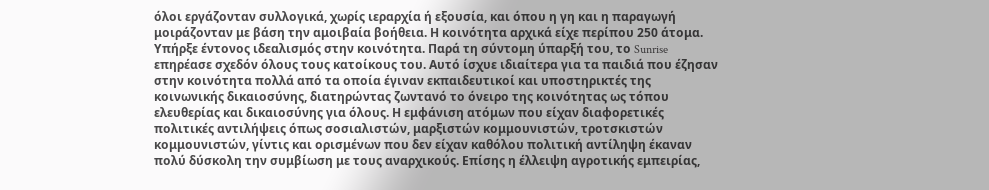όλοι εργάζονταν συλλογικά, χωρίς ιεραρχία ή εξουσία, και όπου η γη και η παραγωγή μοιράζονταν με βάση την αμοιβαία βοήθεια. Η κοινότητα αρχικά είχε περίπου 250 άτομα. Υπήρξε έντονος ιδεαλισμός στην κοινότητα. Παρά τη σύντομη ύπαρξή του, το Sunrise επηρέασε σχεδόν όλους τους κατοίκους του. Αυτό ίσχυε ιδιαίτερα για τα παιδιά που έζησαν στην κοινότητα πολλά από τα οποία έγιναν εκπαιδευτικοί και υποστηρικτές της κοινωνικής δικαιοσύνης, διατηρώντας ζωντανό το όνειρο της κοινότητας ως τόπου ελευθερίας και δικαιοσύνης για όλους. Η εμφάνιση ατόμων που είχαν διαφορετικές πολιτικές αντιλήψεις όπως σοσιαλιστών, μαρξιστών κομμουνιστών, τροτσκιστών κομμουνιστών, γίντις και ορισμένων που δεν είχαν καθόλου πολιτική αντίληψη έκαναν πολύ δύσκολη την συμβίωση με τους αναρχικούς. Επίσης η έλλειψη αγροτικής εμπειρίας,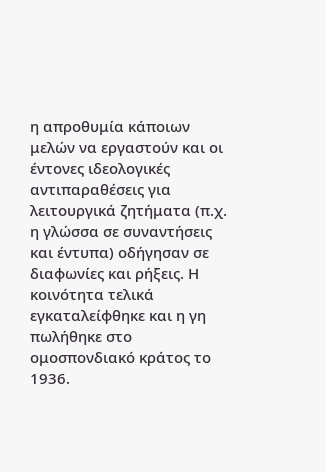η απροθυμία κάποιων μελών να εργαστούν και οι έντονες ιδεολογικές αντιπαραθέσεις για λειτουργικά ζητήματα (π.χ. η γλώσσα σε συναντήσεις και έντυπα) οδήγησαν σε διαφωνίες και ρήξεις. Η κοινότητα τελικά εγκαταλείφθηκε και η γη πωλήθηκε στο ομοσπονδιακό κράτος το 1936.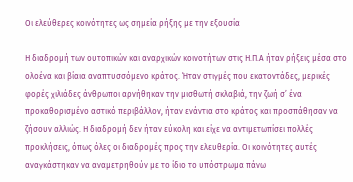Οι ελεύθερες κοινότητες ως σημεία ρήξης με την εξουσία

Η διαδρομή των ουτοπικών και αναρχικών κοινοτήτων στις Η.Π.Α ήταν ρήξεις μέσα στο ολοένα και βίαια αναπτυσσόμενο κράτος. Ήταν στιγμές που εκατοντάδες, μερικές φορές χιλιάδες άνθρωποι αρνήθηκαν την μισθωτή σκλαβιά, την ζωή σ’ ένα προκαθορισμένο αστικό περιβάλλον, ήταν ενάντια στο κράτος και προσπάθησαν να ζήσουν αλλιώς. Η διαδρομή δεν ήταν εύκολη και είχε να αντιμετωπίσει πολλές προκλήσεις, όπως όλες οι διαδρομές προς την ελευθερία. Οι κοινότητες αυτές αναγκάστηκαν να αναμετρηθούν με το ίδιο το υπόστρωμα πάνω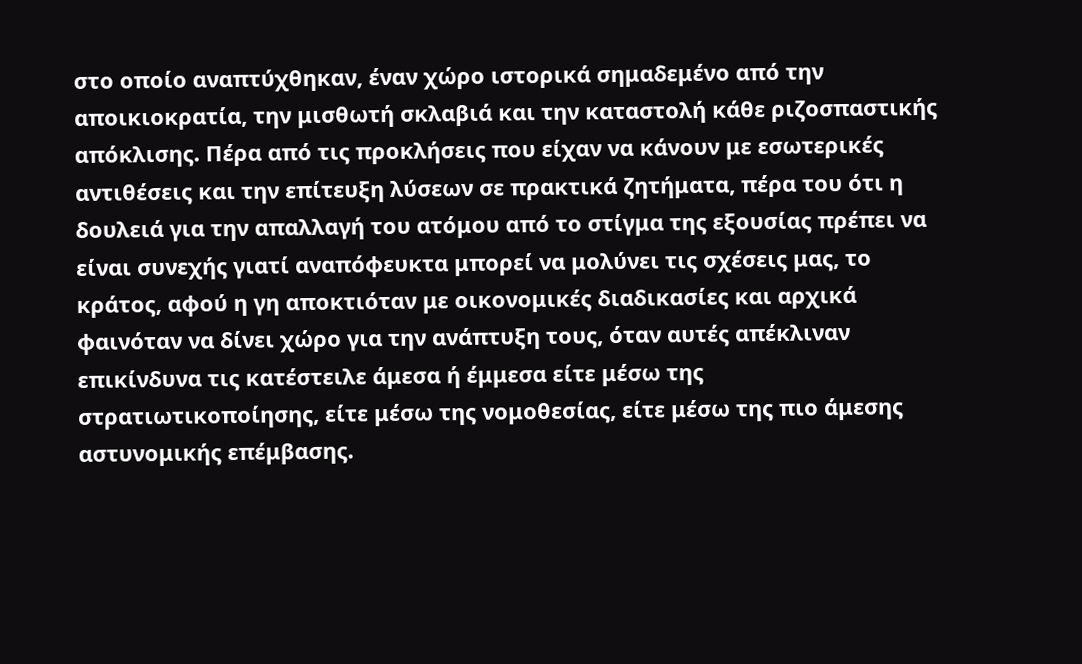στο οποίο αναπτύχθηκαν, έναν χώρο ιστορικά σημαδεμένο από την αποικιοκρατία, την μισθωτή σκλαβιά και την καταστολή κάθε ριζοσπαστικής απόκλισης. Πέρα από τις προκλήσεις που είχαν να κάνουν με εσωτερικές αντιθέσεις και την επίτευξη λύσεων σε πρακτικά ζητήματα, πέρα του ότι η δουλειά για την απαλλαγή του ατόμου από το στίγμα της εξουσίας πρέπει να είναι συνεχής γιατί αναπόφευκτα μπορεί να μολύνει τις σχέσεις μας, το κράτος, αφού η γη αποκτιόταν με οικονομικές διαδικασίες και αρχικά φαινόταν να δίνει χώρο για την ανάπτυξη τους, όταν αυτές απέκλιναν επικίνδυνα τις κατέστειλε άμεσα ή έμμεσα είτε μέσω της στρατιωτικοποίησης, είτε μέσω της νομοθεσίας, είτε μέσω της πιο άμεσης αστυνομικής επέμβασης.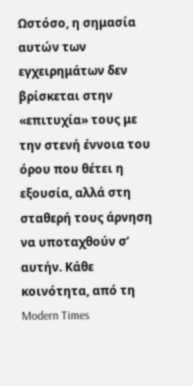Ωστόσο, η σημασία αυτών των εγχειρημάτων δεν βρίσκεται στην «επιτυχία» τους με την στενή έννοια του όρου που θέτει η εξουσία, αλλά στη σταθερή τους άρνηση να υποταχθούν σ’ αυτήν. Κάθε κοινότητα, από τη Modern Times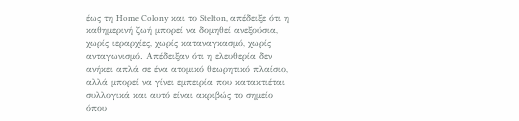έως τη Home Colony και το Stelton, απέδειξε ότι η καθημερινή ζωή μπορεί να δομηθεί ανεξούσια, χωρίς ιεραρχίες, χωρίς καταναγκασμό, χωρίς ανταγωνισμό. Απέδειξαν ότι η ελευθερία δεν ανήκει απλά σε ένα ατομικό θεωρητικό πλαίσιο, αλλά μπορεί να γίνει εμπειρία που κατακτιέται συλλογικά και αυτό είναι ακριβώς το σημείο όπου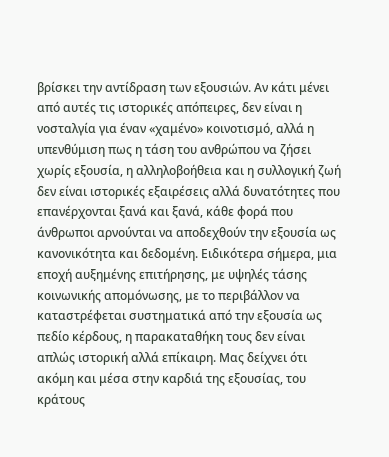βρίσκει την αντίδραση των εξουσιών. Αν κάτι μένει από αυτές τις ιστορικές απόπειρες, δεν είναι η νοσταλγία για έναν «χαμένο» κοινοτισμό, αλλά η υπενθύμιση πως η τάση του ανθρώπου να ζήσει χωρίς εξουσία, η αλληλοβοήθεια και η συλλογική ζωή δεν είναι ιστορικές εξαιρέσεις αλλά δυνατότητες που επανέρχονται ξανά και ξανά, κάθε φορά που άνθρωποι αρνούνται να αποδεχθούν την εξουσία ως κανονικότητα και δεδομένη. Ειδικότερα σήμερα, μια εποχή αυξημένης επιτήρησης, με υψηλές τάσης κοινωνικής απομόνωσης, με το περιβάλλον να καταστρέφεται συστηματικά από την εξουσία ως πεδίο κέρδους, η παρακαταθήκη τους δεν είναι απλώς ιστορική αλλά επίκαιρη. Μας δείχνει ότι ακόμη και μέσα στην καρδιά της εξουσίας, του κράτους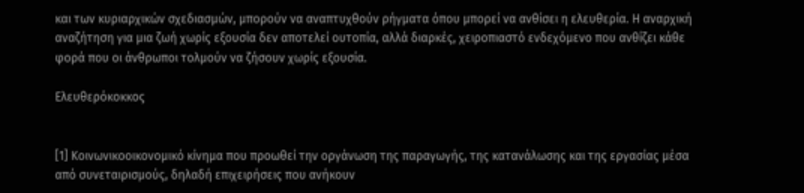και των κυριαρχικών σχεδιασμών, μπορούν να αναπτυχθούν ρήγματα όπου μπορεί να ανθίσει η ελευθερία. Η αναρχική αναζήτηση για μια ζωή χωρίς εξουσία δεν αποτελεί ουτοπία, αλλά διαρκές, χειροπιαστό ενδεχόμενο που ανθίζει κάθε φορά που οι άνθρωποι τολμούν να ζήσουν χωρίς εξουσία.

Ελευθερόκοκκος


[1] Κοινωνικοοικονομικό κίνημα που προωθεί την οργάνωση της παραγωγής, της κατανάλωσης και της εργασίας μέσα από συνεταιρισμούς, δηλαδή επιχειρήσεις που ανήκουν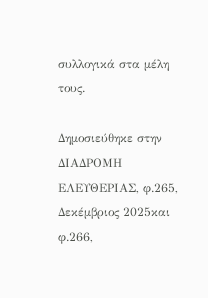συλλογικά στα μέλη τους.

Δημοσιεύθηκε στην ΔΙΑΔΡΟΜΗ ΕΛΕΥΘΕΡΙΑΣ, φ.265, Δεκέμβριος 2025και φ.266,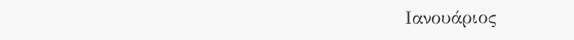Ιανουάριος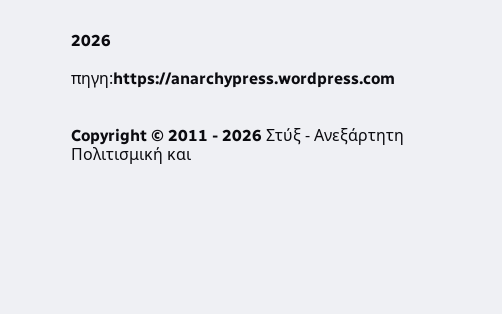2026

πηγη:https://anarchypress.wordpress.com


Copyright © 2011 - 2026 Στύξ - Ανεξάρτητη Πολιτισμική και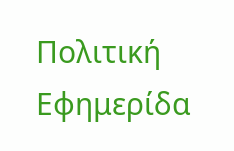Πολιτική Εφημερίδα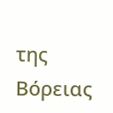της Βόρειας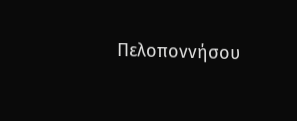Πελοποννήσου